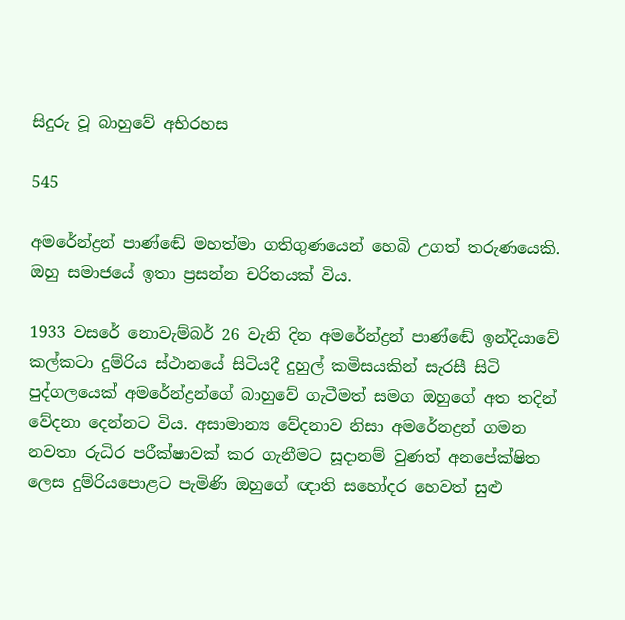සිදුරු වූ බාහුවේ අභිරහස

545

අමරේන්ද්‍රන් පාණ්ඬේ මහත්මා ගතිගුණයෙන් හෙබි උගත් තරුණයෙකි. ඔහු සමාජයේ ඉතා ප්‍රසන්න චරිතයක් විය.

1933 වසරේ නොවැම්බර් 26 වැනි දින අමරේන්ද්‍රන් පාණ්ඬේ ඉන්දියාවේ කල්කටා දුම්රිය ස්ථානයේ සිටියදී දුහුල් කමිසයකින් සැරසී සිටි පුද්ගලයෙක් අමරේන්ද්‍රන්ගේ බාහුවේ ගැටීමත් සමග ඔහුගේ අත තදින් වේදනා දෙන්නට විය. අසාමාන්‍ය වේදනාව නිසා අමරේනද්‍රන් ගමන නවතා රුධිර පරීක්ෂාවක් කර ගැනීමට සූදානම් වුණත් අනපේක්ෂිත ලෙස දුම්රියපොළට පැමිණි ඔහුගේ ඥාති සහෝදර හෙවත් සුළු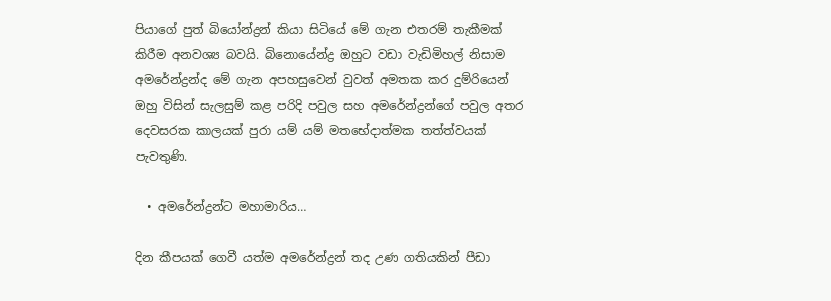පියාගේ පුත් බියෝන්ද්‍රන් කියා සිටියේ මේ ගැන එතරම් තැකීමක් කිරීම අනවශ්‍ය බවයි. බිනොයේන්ද්‍ර ඔහුට වඩා වැඩිමිහල් නිසාම අමරේන්ද්‍රන්ද මේ ගැන අපහසුවෙන් වුවත් අමතක කර දුම්රියෙන් ඔහු විසින් සැලසුම් කළ පරිදි පවුල සහ අමරේන්ද්‍රන්ගේ පවුල අතර දෙවසරක කාලයක් පුරා යම් යම් මතභේදාත්මක තත්ත්වයක් පැවතුණි.

  • අමරේන්ද්‍රන්ට මහාමාරිය…

දින කීපයක් ගෙවී යත්ම අමරේන්ද්‍රන් තද උණ ගතියකින් පීඩා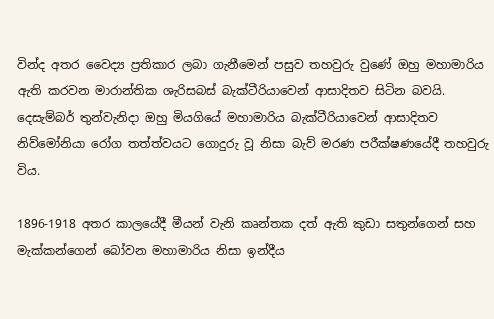වින්ද අතර වෛද්‍ය ප්‍රතිකාර ලබා ගැනීමෙන් පසුව තහවුරු වුණේ ඔහු මහාමාරිය ඇති කරවන මාරාන්තික ශැරිසබස් බැක්ටීරියාවෙන් ආසාදිතව සිටින බවයි. දෙසැම්බර් තුන්වැනිදා ඔහු මියගියේ මහාමාරිය බැක්ටීරියාවෙන් ආසාදිතව නිව්මෝනියා රෝග තත්ත්වයට ගොදුරු වූ නිසා බැව් මරණ පරීක්ෂණයේදී තහවුරු විය.

1896-1918 අතර කාලයේදී මීයන් වැනි කෘන්තක දත් ඇති කුඩා සතුන්ගෙන් සහ මැක්කන්ගෙන් බෝවන මහාමාරිය නිසා ඉන්දීය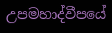උපමහාද්වීපයේ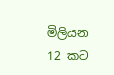මිලියන 12 කට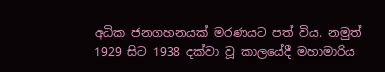අධික ජනගහනයක් මරණයට පත් විය. නමුත් 1929 සිට 1938 දක්වා වූ කාලයේදී මහාමාරිය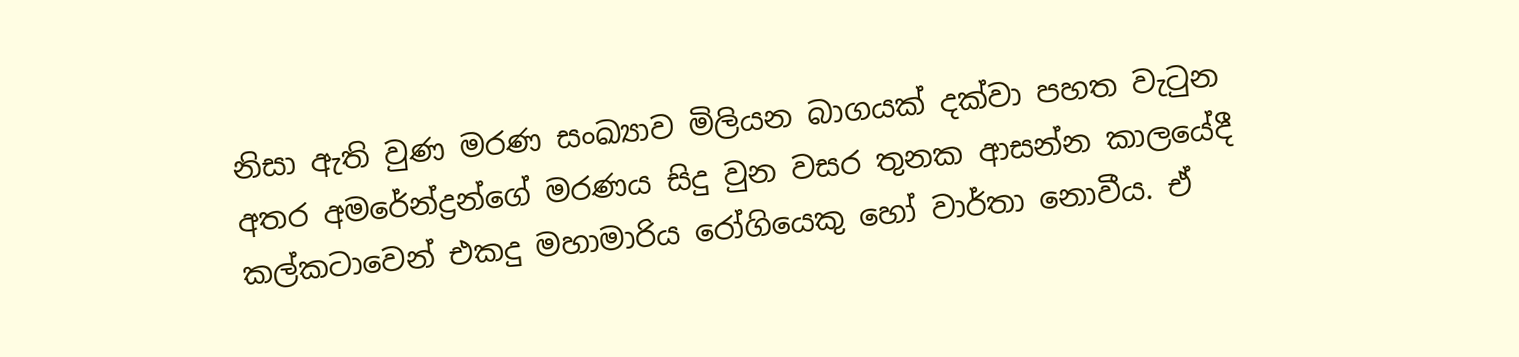නිසා ඇති වුණ මරණ සංඛ්‍යාව මිලියන බාගයක් දක්වා පහත වැටුන අතර අමරේන්ද්‍රන්ගේ මරණය සිදු වුන වසර තුනක ආසන්න කාලයේදී කල්කටාවෙන් එකදු මහාමාරිය රෝගියෙකු හෝ වාර්තා නොවීය. ඒ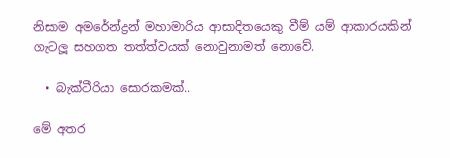නිසාම අමරේන්ද්‍රන් මහාමාරිය ආසාදිතයෙකු වීම් යම් ආකාරයකින් ගැටලූ සහගත තත්ත්වයක් නොවුනාමත් නොවේ.

  • බැක්ටීරියා සොරකමක්..

මේ අතර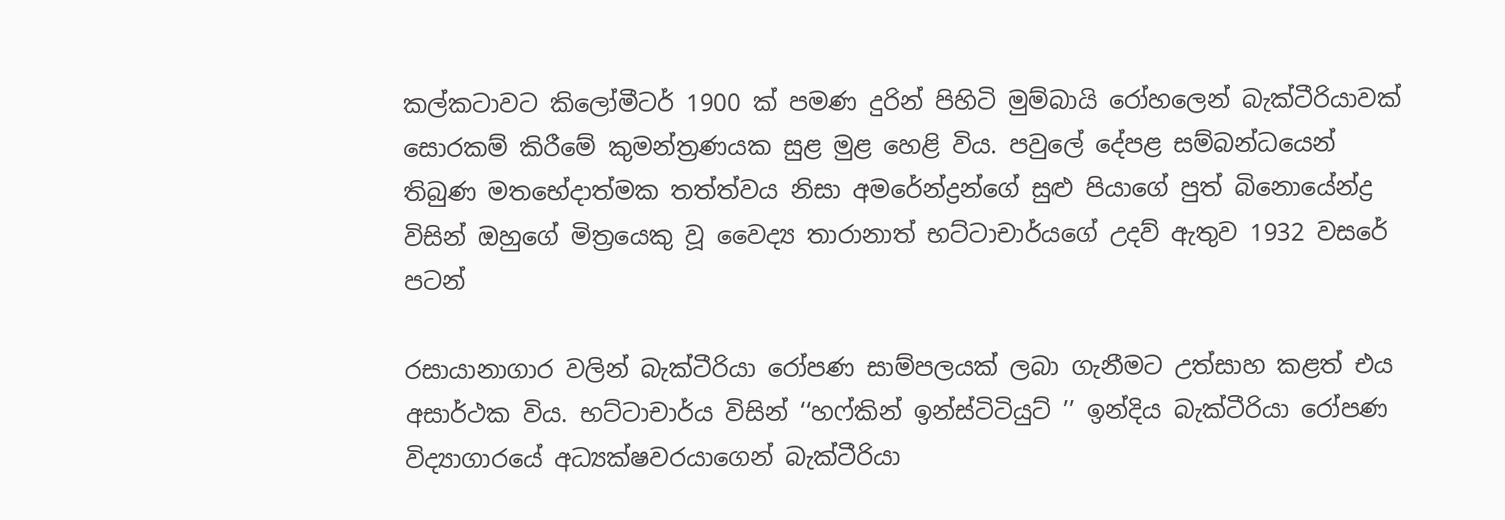කල්කටාවට කිලෝමීටර් 1900 ක් පමණ දුරින් පිහිටි මුම්බායි රෝහලෙන් බැක්ටීරියාවක් සොරකම් කිරීමේ කුමන්ත්‍රණයක සුළ මුළ හෙළි විය. පවුලේ දේපළ සම්බන්ධයෙන් තිබුණ මතභේදාත්මක තත්ත්වය නිසා අමරේන්ද්‍රන්ගේ සුළු පියාගේ පුත් බිනොයේන්ද්‍ර විසින් ඔහුගේ මිත්‍රයෙකු වූ වෛද්‍ය තාරානාත් භට්ටාචාර්යගේ උදව් ඇතුව 1932 වසරේ පටන්

රසායානාගාර වලින් බැක්ටීරියා රෝපණ සාම්පලයක් ලබා ගැනීමට උත්සාහ කළත් එය අසාර්ථක විය. භට්ටාචාර්ය විසින් ‘‘හෆ්කින් ඉන්ස්ටිටියුට් ’’ ඉන්දිය බැක්ටීරියා රෝපණ විද්‍යාගාරයේ අධ්‍යක්ෂවරයාගෙන් බැක්ටීරියා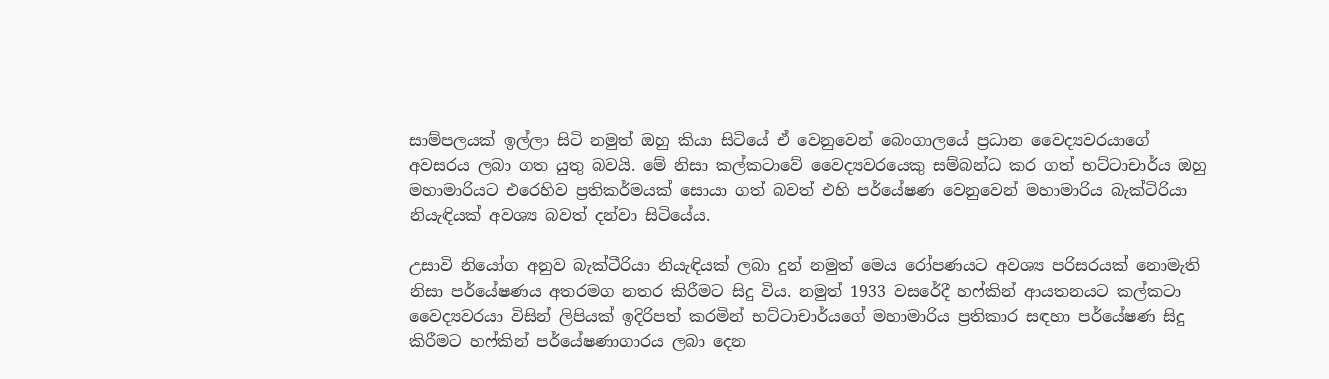සාම්පලයක් ඉල්ලා සිටි නමුත් ඔහු කියා සිටියේ ඒ වෙනුවෙන් බෙංගාලයේ ප්‍රධාන වෛද්‍යවරයාගේ අවසරය ලබා ගත යුතු බවයි. මේ නිසා කල්කටාවේ වෛද්‍යවරයෙකු සම්බන්ධ කර ගත් භට්ටාචාර්ය ඔහු මහාමාරියට එරෙහිව ප්‍රතිකර්මයක් සොයා ගත් බවත් එහි පර්යේෂණ වෙනුවෙන් මහාමාරිය බැක්ටිරියා නියැඳියක් අවශ්‍ය බවත් දන්වා සිටියේය.

උසාවි නියෝග අනුව බැක්ටීරියා නියැඳියක් ලබා දුන් නමුත් මෙය රෝපණයට අවශ්‍ය පරිසරයක් නොමැති නිසා පර්යේෂණය අතරමග නතර කිරීමට සිදු විය. නමුත් 1933 වසරේදී හෆ්කින් ආයතනයට කල්කටා වෛද්‍යවරයා විසින් ලිපියක් ඉදිරිපත් කරමින් භට්ටාචාර්යගේ මහාමාරිය ප්‍රතිකාර සඳහා පර්යේෂණ සිදු කිරීමට හෆ්කින් පර්යේෂණාගාරය ලබා දෙන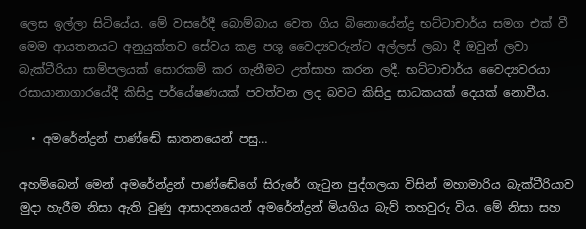ලෙස ඉල්ලා සිටියේය. මේ වසරේදී බොම්බාය වෙත ගිය බිනොයේන්ද්‍ර භට්ටාචාර්ය සමග එක් වී මෙම ආයතනයට අනුයුක්තව සේවය කළ පශු වෛද්‍යවරුන්ට අල්ලස් ලබා දී ඔවුන් ලවා බැක්ටීරියා සාම්පලයක් සොරකම් කර ගැනීමට උත්සාහ කරන ලදී. භට්ටාචාර්ය වෛද්‍යවරයා රසායානාගාරයේදී කිසිදු පර්යේෂණයක් පවත්වන ලද බවට කිසිදු සාධකයක් දෙයක් නොවීය.

  • අමරේන්ද්‍රන් පාණ්ඬේ ඝාතනයෙන් පසු…

අහම්බෙන් මෙන් අමරේන්ද්‍රන් පාණ්ඬේගේ සිරුරේ ගැටුන පුද්ගලයා විසින් මහාමාරිය බැක්ටීරියාව මුදා හැරීම නිසා ඇති වුණු ආසාදනයෙන් අමරේන්ද්‍රන් මියගිය බැව් තහවුරු විය. මේ නිසා සහ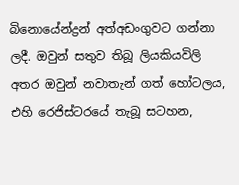බිනොයේන්ද්‍රන් අත්අඩංගුවට ගන්නා ලදී. ඔවුන් සතුව තිබූ ලියකියවිලි අතර ඔවුන් නවාතැන් ගත් හෝටලය, එහි රෙජිස්ටරයේ තැබූ සටහන,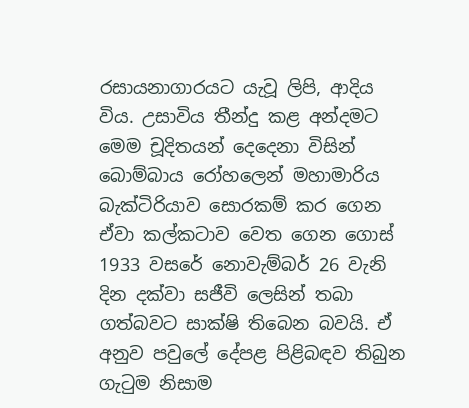රසායනාගාරයට යැවූ ලිපි, ආදිය විය. උසාවිය තීන්දු කළ අන්දමට මෙම චූදිතයන් දෙදෙනා විසින් බොම්බාය රෝහලෙන් මහාමාරිය බැක්ටිරියාව සොරකම් කර ගෙන ඒවා කල්කටාව වෙත ගෙන ගොස් 1933 වසරේ නොවැම්බර් 26 වැනි දින දක්වා සජීවි ලෙසින් තබා ගත්බවට සාක්ෂි තිබෙන බවයි. ඒ අනුව පවුලේ දේපළ පිළිබඳව තිබුන ගැටුම නිසාම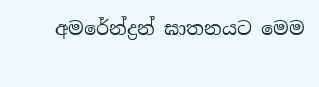අමරේන්ද්‍රන් ඝාතනයට මෙම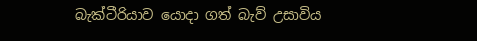බැක්ටීරියාව යොදා ගත් බැව් උසාවිය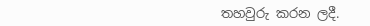තහවුරු කරන ලදී.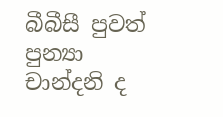බීබීසී පුවත්
පුන්‍යා චාන්දනි ද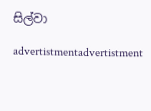සිල්වා

advertistmentadvertistment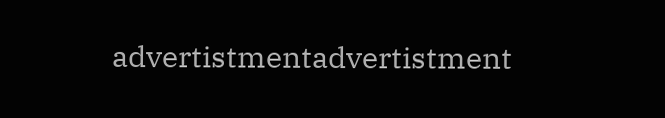advertistmentadvertistment